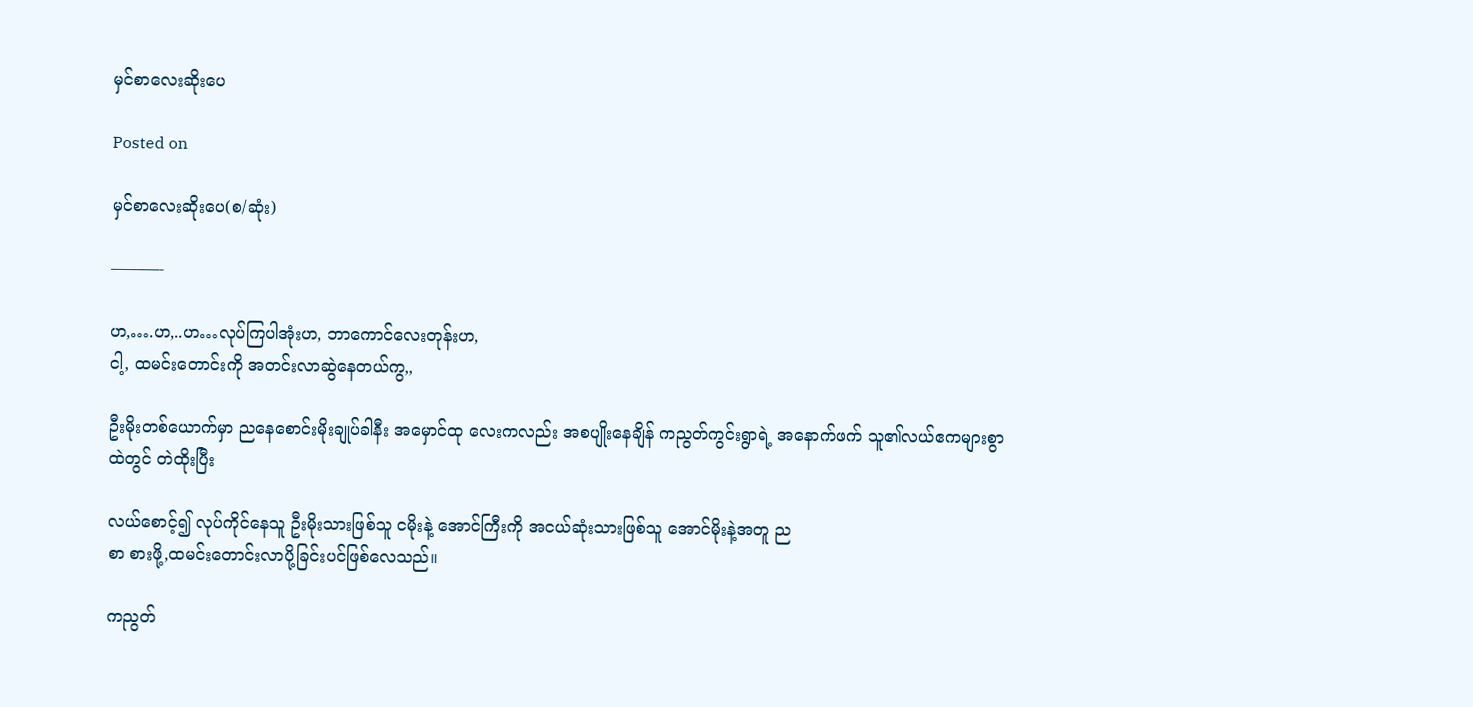မှင်စာလေးဆိုးပေ

Posted on

မှင်စာလေးဆိုးပေ(စ/ဆုံး)

———-

ဟ,….ဟ,..ဟ…လုပ်ကြပါအုံးဟ, ဘာကောင်လေးတုန်းဟ,
ငါ့, ထမင်းတောင်းကို အတင်းလာဆွဲနေတယ်ကွ,,

ဦးမိုးတစ်ယောက်မှာ ညနေစောင်းမိုးချုပ်ခါနီး အမှောင်ထု လေးကလည်း အစပျိုးနေချိန် ကညွတ်ကွင်းရွာရဲ့ အနောက်ဖက် သူ၏လယ်ဧကများစွာထဲတွင် တဲထိုးပြီး

လယ်စောင့်၍ လုပ်ကိုင်နေသူ ဦးမိုးသားဖြစ်သူ ငမိုးနဲ့ အောင်ကြီးကို အငယ်ဆုံးသားဖြစ်သူ အောင်မိုးနဲ့အတူ ည
စာ စားဖို့,ထမင်းတောင်းလာပို့ခြင်းပင်ဖြစ်လေသည်။

ကညွတ်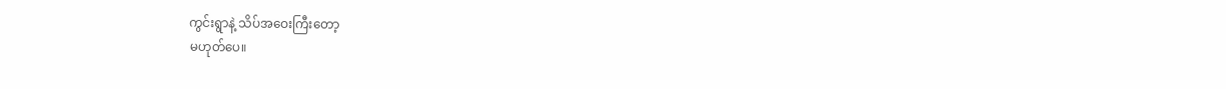ကွင်းရွာနဲ့ သိပ်အဝေးကြီးတော့
မဟုတ်ပေ။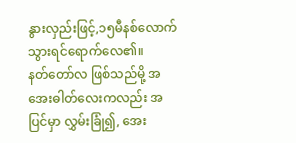နွားလှည်းဖြင့်,၁၅မီနစ်လောက် သွားရင်ရောက်လေ၏။
နတ်တော်လ ဖြစ်သည်မို့ အအေးဓါတ်လေးကလည်း အပြင်မှာ လွှမ်းခြုံ၍, အေး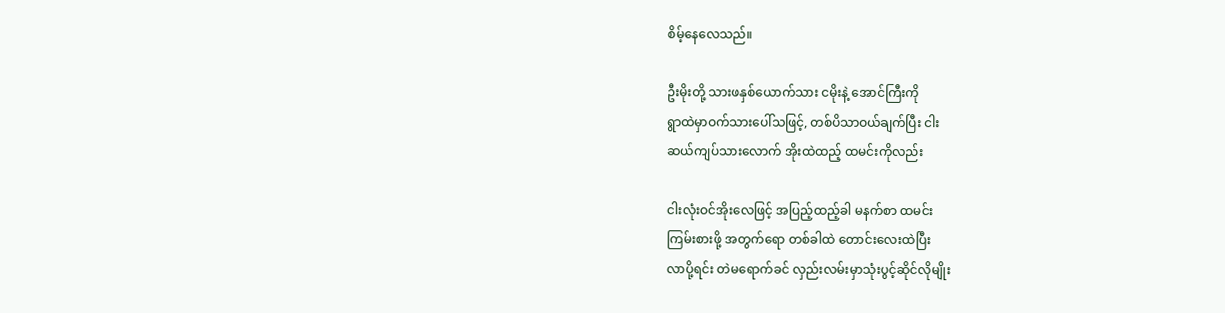စိမ့်နေလေသည်။

ဦးမိုးတို့ သားဖနှစ်ယောက်သား ငမိုးနဲ့ အောင်ကြီးကို
ရွာထဲမှာဝက်သားပေါ်သဖြင့်, တစ်ပိသာဝယ်ချက်ပြီး ငါး
ဆယ်ကျပ်သားလောက် အိုးထဲထည့် ထမင်းကိုလည်း

ငါးလုံးဝင်အိုးလေဖြင့် အပြည့်ထည့်ခါ မနက်စာ ထမင်း
ကြမ်းစားဖို့ အတွက်ရော တစ်ခါထဲ တောင်းလေးထဲပြီး
လာပို့ရင်း တဲမရောက်ခင် လှည်းလမ်းမှာသုံးပွင့်ဆိုင်လိုမျိုး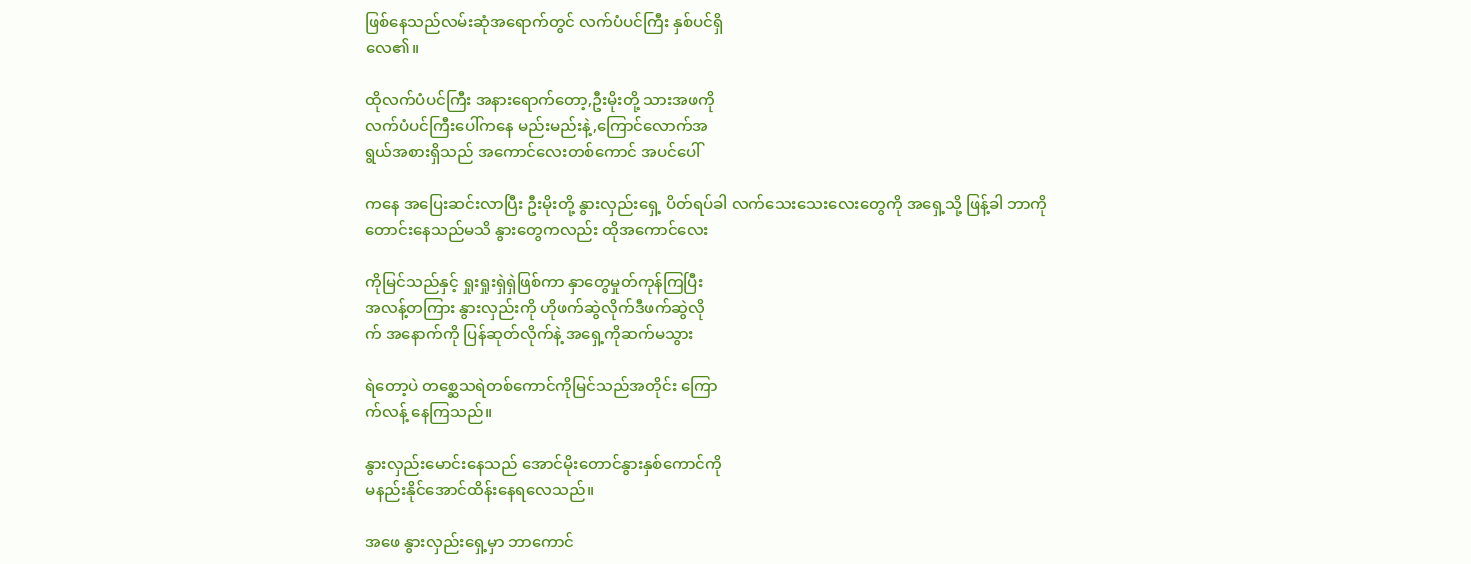ဖြစ်နေသည်လမ်းဆုံအရောက်တွင် လက်ပံပင်ကြီး နှစ်ပင်ရှိ
လေ၏။

ထိုလက်ပံပင်ကြီး အနားရောက်တော့,ဦးမိုးတို့ သားအဖကို
လက်ပံပင်ကြီးပေါ်ကနေ မည်းမည်းနဲ့,ကြောင်လောက်အ
ရွယ်အစားရှိသည် အကောင်လေးတစ်ကောင် အပင်ပေါ်

ကနေ အပြေးဆင်းလာပြီး ဦးမိုးတို့ နွားလှည်းရှေ့ ပိတ်ရပ်ခါ လက်သေးသေးလေးတွေကို အရှေ့သို့ ဖြန့်ခါ ဘာကို
တောင်းနေသည်မသိ နွားတွေကလည်း ထိုအကောင်လေး

ကိုမြင်သည်နှင့် ရှုးရှုးရှဲရှဲဖြစ်ကာ နှာတွေမှုတ်ကုန်ကြပြီး
အလန့်တကြား နွားလှည်းကို ဟိုဖက်ဆွဲလိုက်ဒီဖက်ဆွဲလို
က် အနောက်ကို ပြန်ဆုတ်လိုက်နဲ့ အရှေ့ကိုဆက်မသွား

ရဲတော့ပဲ တစ္ဆေသရဲတစ်ကောင်ကိုမြင်သည်အတိုင်း ကြော
က်လန့် နေကြသည်။

နွားလှည်းမောင်းနေသည် အောင်မိုးတောင်နွားနှစ်ကောင်ကို
မနည်းနိုင်အောင်ထိန်းနေရလေသည်။

အဖေ နွားလှည်းရှေ့မှာ ဘာကောင်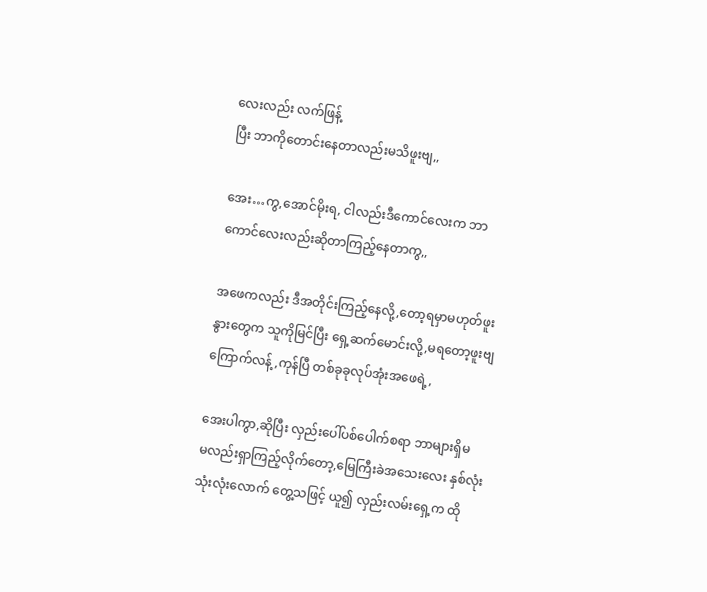လေးလည်း လက်ဖြန့်
ပြီး ဘာကိုတောင်းနေတာလည်းမသိဖူးဗျ,,

အေး…ကွ,အောင်မိုးရ, ငါလည်းဒီကောင်လေးက ဘာ
ကောင်လေးလည်းဆိုတာကြည့်နေတာကွ,,

အဖေကလည်း ဒီအတိုင်းကြည့်နေလို့,တော့ရမှာမဟုတ်ဖူး
နွားတွေက သူကိုမြင်ပြီး ရှေ့ဆက်မောင်းလို့,မရတော့ဖူးဗျ
ကြောက်လန့်,ကုန်ပြီ တစ်ခုခုလုပ်အုံးအဖေရဲ့,

အေးပါကွာ,ဆိုပြီး လှည်းပေါ်ပစ်ပေါက်စရာ ဘာများရှိမ
မလည်းရှာကြည့်လိုက်တော့,မြေကြီးခဲအသေးလေး နှစ်လုံး
သုံးလုံးလောက် တွေ့သဖြင့် ယူ၍ လှည်းလမ်းရှေ့က ထို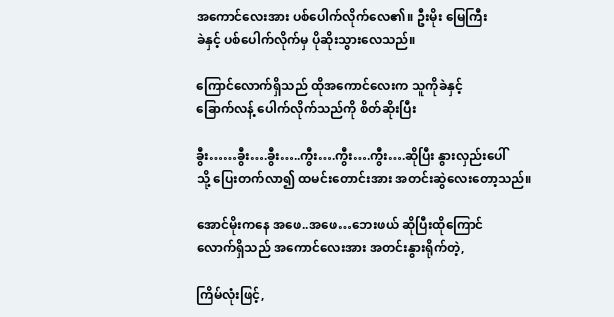အကောင်လေးအား ပစ်ပေါက်လိုက်လေ၏။ ဦးမိုး မြေကြီး
ခဲနှင့် ပစ်ပေါက်လိုက်မှ ပိုဆိုးသွားလေသည်။

ကြောင်လောက်ရှိသည် ထိုအကောင်လေးက သူကိုခဲနှင့်
ခြောက်လန့် ပေါက်လိုက်သည်ကို စိတ်ဆိုးပြီး

ခွီး……ခွီး….ခွီး…..ကွီး….ကွီး….ကွီး….ဆိုပြီး နွားလှည်းပေါ်
သို့ ပြေးတက်လာ၍ ထမင်းတောင်းအား အတင်းဆွဲလေးတော့သည်။

အောင်မိုးကနေ အဖေ..အဖေ…ဘေးဖယ် ဆိုပြီးထိုကြောင်
လောက်ရှိသည် အကောင်လေးအား အတင်းနွားရိုက်တဲ့,

ကြိမ်လုံးဖြင့်,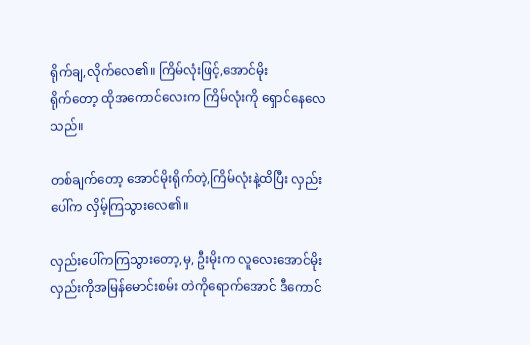ရိုက်ချ,လိုက်လေ၏။ ကြိမ်လုံးဖြင့်,အောင်မိုး
ရိုက်တော့ ထိုအကောင်လေးက ကြိမ်လုံးကို ရှောင်နေလေ
သည်။

တစ်ချက်တော့ အောင်မိုးရိုက်တဲ့,ကြိမ်လုံးနဲ့ထိပြီး လှည်း
ပေါ်က လှိမ့်ကြသွားလေ၏။

လှည်းပေါ်ကကြသွားတော့,မှ, ဦးမိုးက လူလေးအောင်မိုး
လှည်းကိုအမြန်မောင်းစမ်း တဲကိုရောက်အောင် ဒီကောင်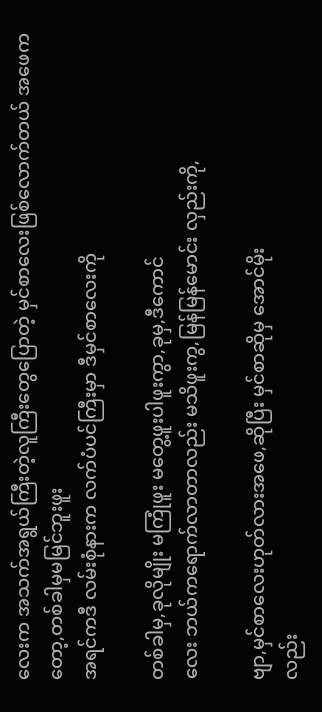လေးက အသက်အရွယ်ကြီးတဲ့လူကြီးတွေပြောတဲ့ မှင်စာလေးဖြစ်လောက်တယ် အဖေကတော့,တစ်ခါမှမမြင်ဘူးဖူး
အရင်ကဒီ လမ်းစုံနားက လက်ပံပင်ကြီးမှာ ဒီမှင်စာလေးကို

တစ်ခါမှ,ခုလိုမျိုး မကြုံဖူး မတွေ့ဖူးပါဖူးကွာ,ခုမှ,ဒီကောင်
လေး ဘယ်ကရောက်လာတာလည်း မသိဖူးကွ,မြန်မြန်မောင်း လှည်းကို,

ဗျာ,မှင်စာလေးဟုတ်လားအဖေ,ဆိုပြီး မှင်စာဆိုမှ အောင်မိုး
လည်း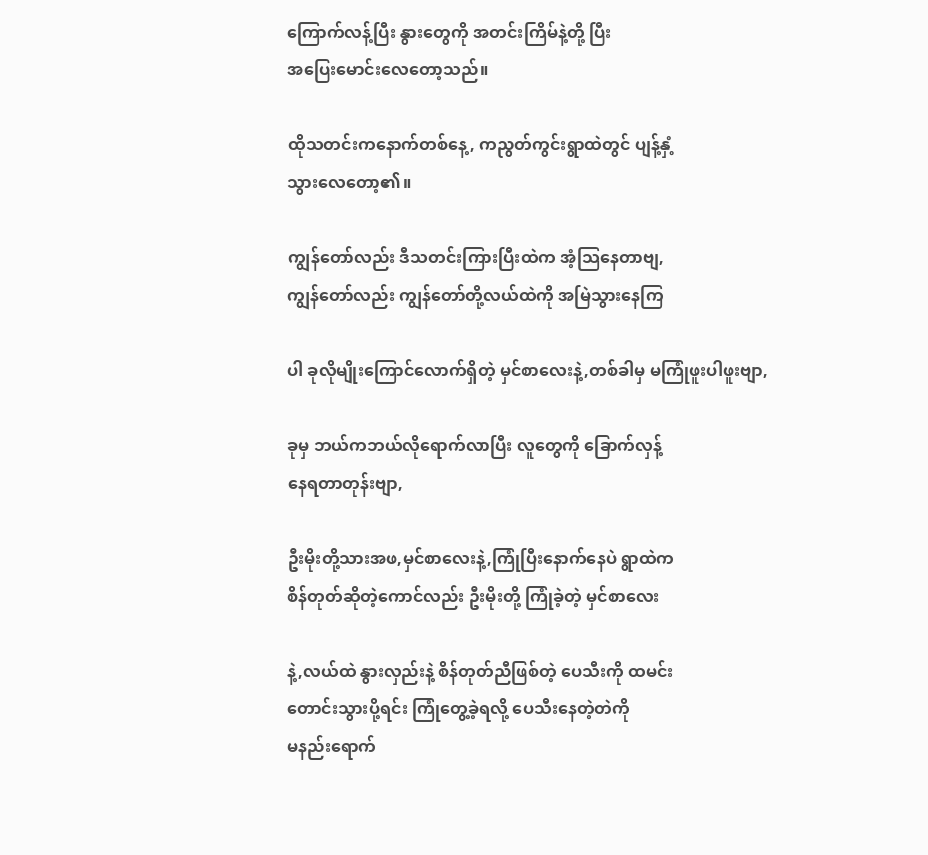ကြောက်လန့်ပြီး နွားတွေကို အတင်းကြိမ်နဲ့တို့ ပြီး
အပြေးမောင်းလေတော့သည်။

ထိုသတင်းကနောက်တစ်နေ့, ကညွတ်ကွင်းရွာထဲတွင် ပျန့်နှံ့
သွားလေတော့၏။

ကျွန်တော်လည်း ဒီသတင်းကြားပြီးထဲက အံ့သြနေတာဗျ,
ကျွန်တော်လည်း ကျွန်တော်တို့လယ်ထဲကို အမြဲသွားနေကြ

ပါ ခုလိုမျိုးကြောင်လောက်ရှိတဲ့ မှင်စာလေးနဲ့,တစ်ခါမှ မကြုံဖူးပါဖူးဗျာ,

ခုမှ ဘယ်ကဘယ်လိုရောက်လာပြီး လူတွေကို ခြောက်လှန့်
နေရတာတုန်းဗျာ,

ဦးမိုးတို့သားအဖ,မှင်စာလေးနဲ့,ကြုံပြီးနောက်နေပဲ ရွာထဲက
စိန်တုတ်ဆိုတဲ့ကောင်လည်း ဦးမိုးတို့ ကြုံခဲ့တဲ့ မှင်စာလေး

နဲ့,လယ်ထဲ နွားလှည်းနဲ့ စိန်တုတ်ညီဖြစ်တဲ့ ပေသီးကို ထမင်း
တောင်းသွားပို့ရင်း ကြုံတွေ့ခဲ့ရလို့ ပေသီးနေတဲ့တဲကို
မနည်းရောက်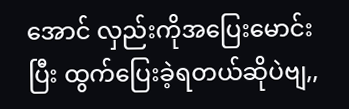အောင် လှည်းကိုအပြေးမောင်းပြီး ထွက်ပြေးခဲ့ရတယ်ဆိုပဲဗျ,,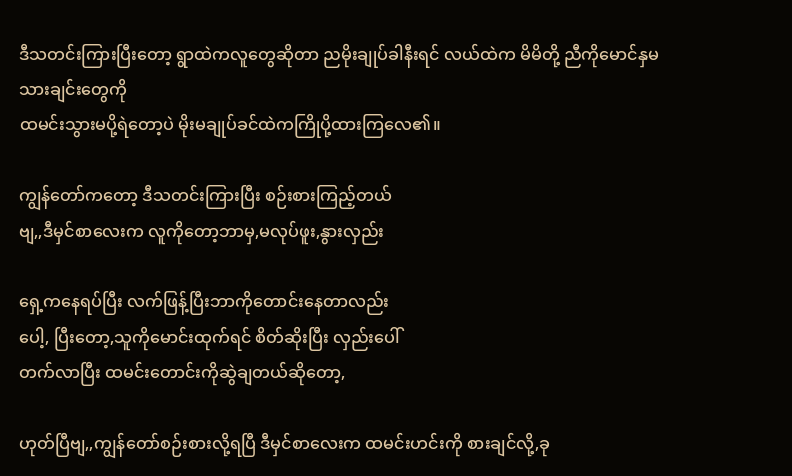ဒီသတင်းကြားပြီးတော့ ရွာထဲကလူတွေဆိုတာ ညမိုးချုပ်ခါနီးရင် လယ်ထဲက မိမိတို့ ညီကိုမောင်နှမသားချင်းတွေကို
ထမင်းသွားမပို့ရဲတော့ပဲ မိုးမချုပ်ခင်ထဲကကြိုပို့ထားကြလေ၏။

ကျွန်တော်ကတော့ ဒီသတင်းကြားပြီး စဉ်းစားကြည့်တယ်
ဗျ,,ဒီမှင်စာလေးက လူကိုတော့ဘာမှ,မလုပ်ဖူး,နွားလှည်း

ရှေ့ကနေရပ်ပြီး လက်ဖြန့်ပြီးဘာကိုတောင်းနေတာလည်း
ပေါ့, ပြီးတော့,သူကိုမောင်းထုက်ရင် စိတ်ဆိုးပြီး လှည်းပေါ်
တက်လာပြီး ထမင်းတောင်းကိုဆွဲချတယ်ဆိုတော့,

ဟုတ်ပြီဗျ,,ကျွန်တော်စဉ်းစားလို့ရပြီ ဒီမှင်စာလေးက ထမင်းဟင်းကို စားချင်လို့,ခု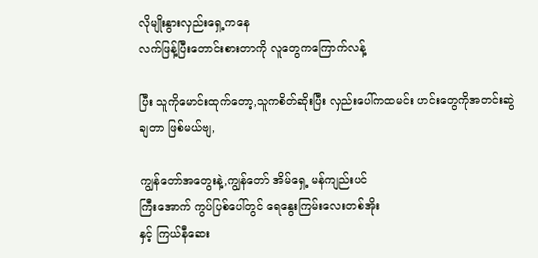လိုမျိုးနွားလှည်းရှေ့ကနေ
လက်ဖြန့်ပြီးတောင်းစားတာကို လူတွေကကြောက်လန့်

ပြီး သူကိုမောင်းထုက်တော့,သူကစိတ်ဆိုးပြီး လှည်းပေါ်ကထမင်း ဟင်းတွေကိုအတင်းဆွဲချတာ ဖြစ်မယ်ဗျ,

ကျွန်တော်အတွေးနဲ့,ကျွန်တော် အိမ်ရှေ့ မန်ကျည်းပင်
ကြီးအောက် ကွပ်ပြစ်ပေါ်တွင် ရေနွေးကြမ်းလေးတစ်အိုး
နှင့် ကြယ်နီဆေး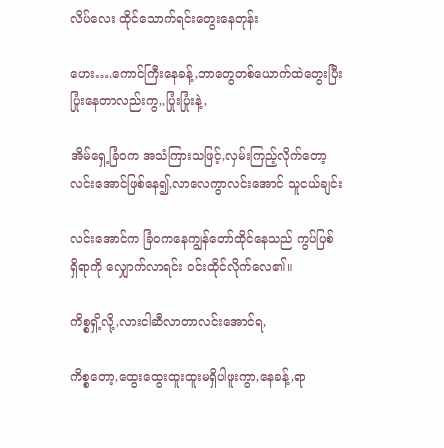လိပ်လေး ထိုင်သောက်ရင်းတွေးနေတုန်း

ဟေး….ကောင်ကြီးနေခန့်,ဘာတွေတစ်ယောက်ထဲတွေးပြီး
ပြုံးနေတာလည်းကွ,,ပြုံးပြုံးနဲ့,

အိမ်ရှေ့ခြံဝက အသံကြားသဖြင့်,လှမ်းကြည့်လိုက်တော့
လင်းအောင်ဖြစ်နေ၍,လာလေကွာလင်းအောင် သူငယ်ချင်း

လင်းအောင်က ခြံဝကနေကျွန်တော်ထိုင်နေသည် ကွပ်ပြစ်
ရှိရာကို လျှောက်လာရင်း ဝင်းထိုင်လိုက်လေ၏။

ကိစ္စရှိ့လို့,လားငါဆီလာတာလင်းအောင်ရ,

ကိစ္စတော့,ထွေးထွေးထူးထူးမရှိပါဖူးကွာ,နေခန့်,ရာ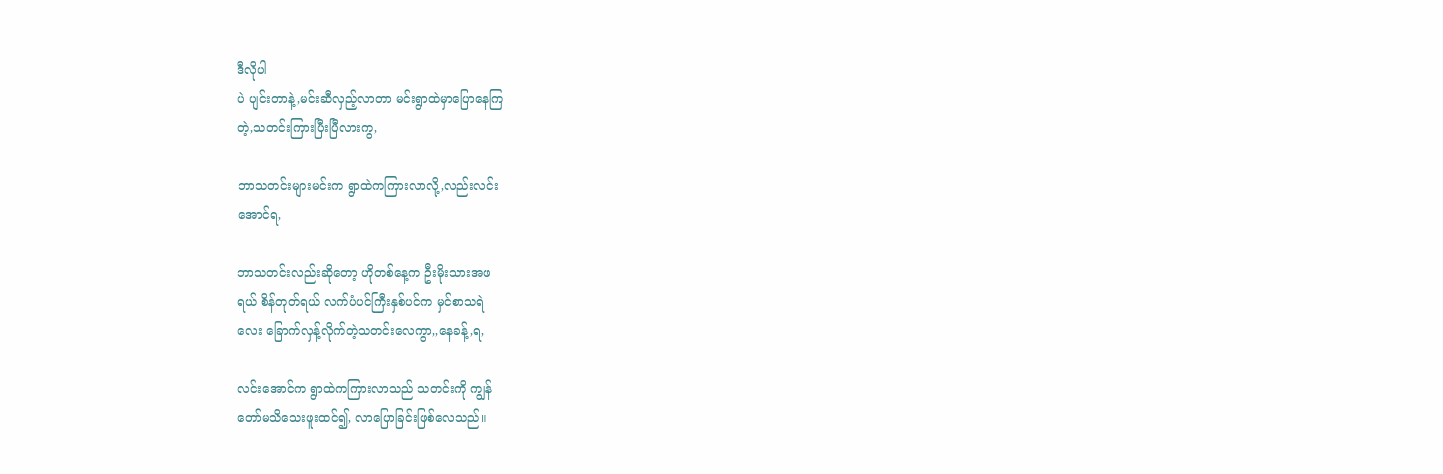ဒီလိုပါ
ပဲ ပျင်းတာနဲ့,မင်းဆီလှည့်လာတာ မင်းရွာထဲမှာပြောနေကြ
တဲ့,သတင်းကြားပြီးပြီလားကွ,

ဘာသတင်းများမင်းက ရွာထဲကကြားလာလို့,လည်းလင်း
အောင်ရ,

ဘာသတင်းလည်းဆိုတော့ ဟိုတစ်နေ့က ဦးမိုးသားအဖ
ရယ် စိန်တုတ်ရယ် လက်ပံပင်ကြီးနှစ်ပင်က မှင်စာသရဲ
လေး ခြောက်လှန့်လိုက်တဲ့သတင်းလေကွာ,,နေခန့်,ရ,

လင်းအောင်က ရွာထဲကကြားလာသည် သတင်းကို ကျွန်
တော်မသိသေးဖူးထင်၍, လာပြောခြင်းဖြစ်လေသည်။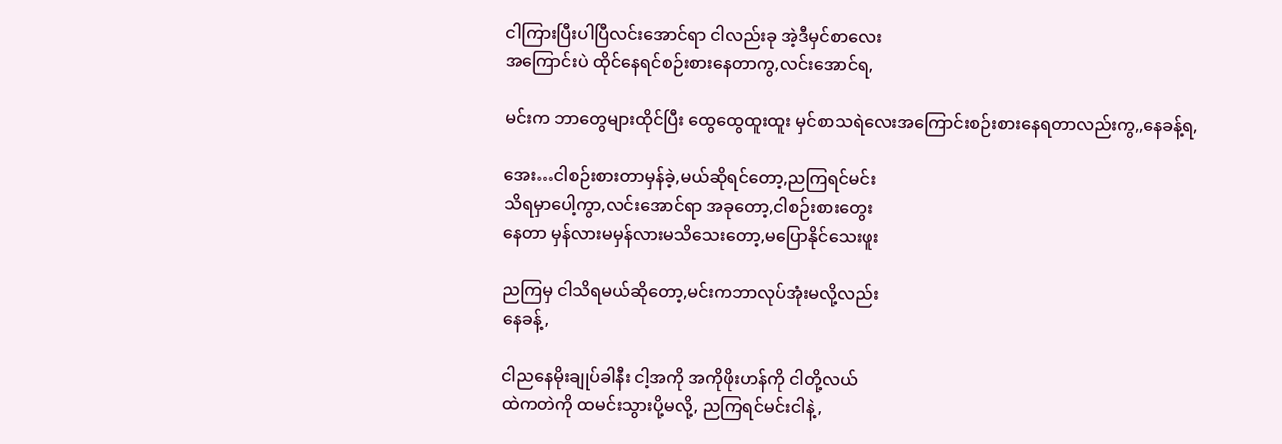ငါကြားပြီးပါပြီလင်းအောင်ရာ ငါလည်းခု အဲ့ဒီမှင်စာလေး
အကြောင်းပဲ ထိုင်နေရင်စဉ်းစားနေတာကွ,လင်းအောင်ရ,

မင်းက ဘာတွေများထိုင်ပြီး ထွေထွေထူးထူး မှင်စာသရဲလေးအကြောင်းစဉ်းစားနေရတာလည်းကွ,,နေခန့်ရ,

အေး…ငါစဉ်းစားတာမှန်ခဲ့,မယ်ဆိုရင်တော့,ညကြရင်မင်း
သိရမှာပေါ့ကွာ,လင်းအောင်ရာ အခုတော့,ငါစဉ်းစားတွေး
နေတာ မှန်လားမမှန်လားမသိသေးတော့,မပြောနိုင်သေးဖူး

ညကြမှ ငါသိရမယ်ဆိုတော့,မင်းကဘာလုပ်အုံးမလို့လည်း
နေခန့်,

ငါညနေမိုးချုပ်ခါနီး ငါ့အကို အကိုဖိုးဟန်ကို ငါတို့လယ်
ထဲကတဲကို ထမင်းသွားပို့မလို့, ညကြရင်မင်းငါနဲ့,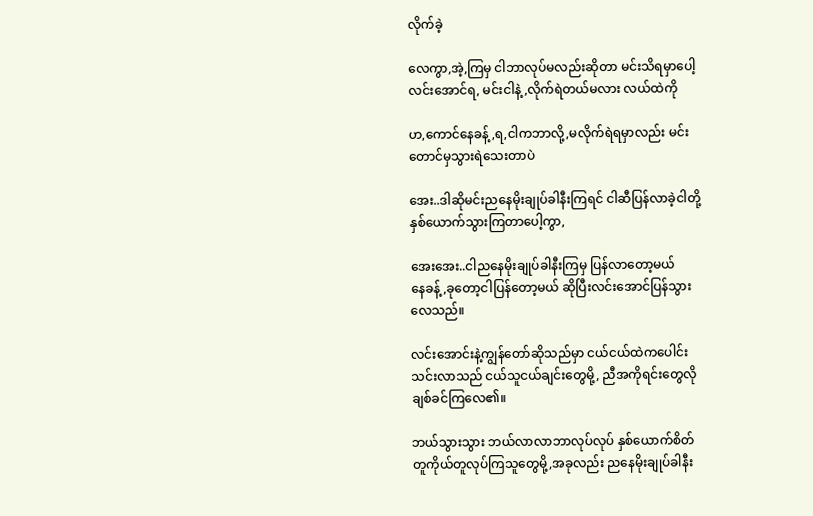လိုက်ခဲ့

လေကွာ,အဲ့,ကြမှ ငါဘာလုပ်မလည်းဆိုတာ မင်းသိရမှာပေါ့
လင်းအောင်ရ, မင်းငါနဲ့,လိုက်ရဲတယ်မလား လယ်ထဲကို

ဟ,ကောင်နေခန့်,ရ,ငါကဘာလို့,မလိုက်ရဲရမှာလည်း မင်း
တောင်မှသွားရဲသေးတာပဲ

အေး..ဒါဆိုမင်းညနေမိုးချုပ်ခါနီးကြရင် ငါဆီပြန်လာခဲ့ငါတို့
နှစ်ယောက်သွားကြတာပေါ့ကွာ,

အေးအေး..ငါညနေမိုးချုပ်ခါနီးကြမှ ပြန်လာတော့မယ်
နေခန့်,ခုတော့ငါပြန်တော့မယ် ဆိုပြီးလင်းအောင်ပြန်သွား
လေသည်။

လင်းအောင်းနဲ့ကျွန်တော်ဆိုသည်မှာ ငယ်ငယ်ထဲကပေါင်း
သင်းလာသည် ငယ်သူငယ်ချင်းတွေမို့, ညီအကိုရင်းတွေလို
ချစ်ခင်ကြလေ၏။

ဘယ်သွားသွား ဘယ်လာလာဘာလုပ်လုပ် နှစ်ယောက်စိတ်
တူကိုယ်တူလုပ်ကြသူတွေမို့,အခုလည်း ညနေမိုးချုပ်ခါနီး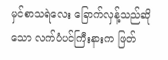မှင်စာသရဲလေး ခြောက်လှန့်သည်ဆိုသော လက်ပံပင်ကြီးနားက ဖြတ်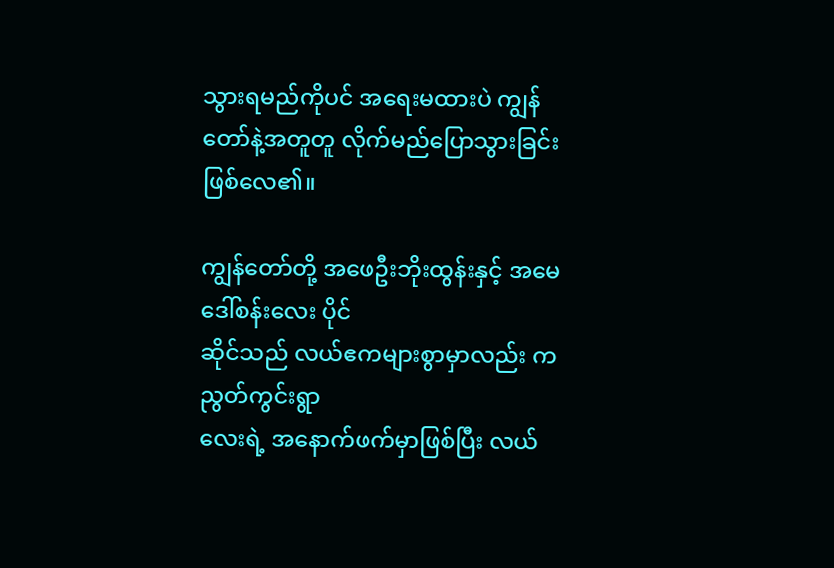သွားရမည်ကိုပင် အရေးမထားပဲ ကျွန်တော်နဲ့အတူတူ လိုက်မည်ပြောသွားခြင်းဖြစ်လေ၏။

ကျွန်တော်တို့ အဖေဦးဘိုးထွန်းနှင့် အမေဒေါ်စန်းလေး ပိုင်
ဆိုင်သည် လယ်ဧကများစွာမှာလည်း ကညွတ်ကွင်းရွာ
လေးရဲ့ အနောက်ဖက်မှာဖြစ်ပြီး လယ်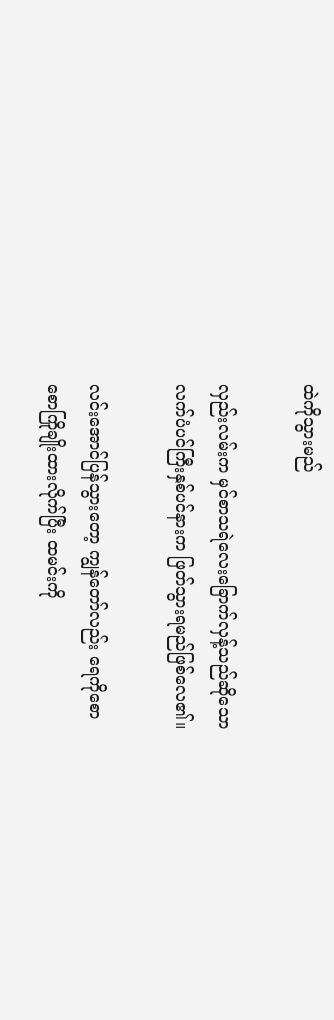ထဲကိုသွားမည်

လှည်းလမ်းက မှင်စာသရဲလေးခြောက်လှန့်သည်ဆိုသော
လက်ပံပင်ကြီးနှစ်ပင်နားက ဖြတ်သွားရမည်ဖြစ်လေ၏။

လင်းအောင်ပြန်သွားတော့ ကျွန်တော်လည်း ရေကိုစော
စောကြိုချိုးထားလိုက်ပြီး ထမင်းကို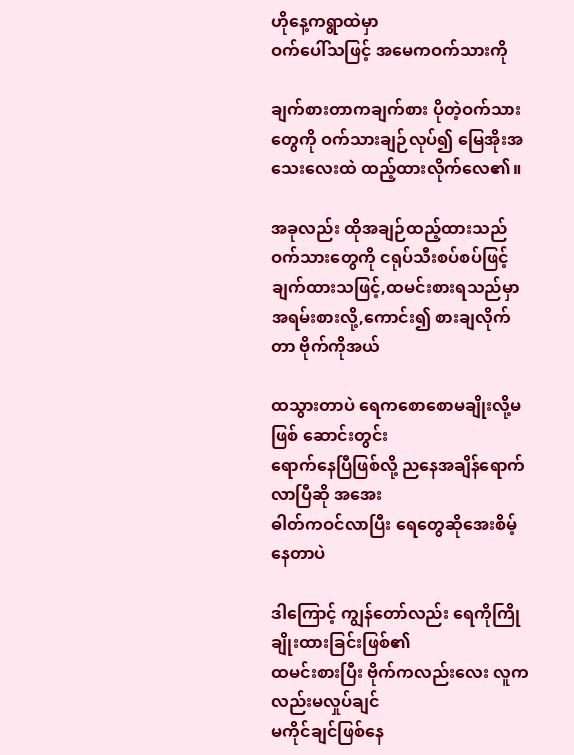ဟိုနေ့ကရွာထဲမှာ
ဝက်ပေါ်သဖြင့် အမေကဝက်သားကို

ချက်စားတာကချက်စား ပိုတဲ့ဝက်သားတွေကို ဝက်သားချဉ်လုပ်၍ မြေအိုးအသေးလေးထဲ ထည့်ထားလိုက်လေ၏။

အခုလည်း ထိုအချဉ်ထည့်ထားသည် ဝက်သားတွေကို ငရုပ်သီးစပ်စပ်ဖြင့် ချက်ထားသဖြင့်,ထမင်းစားရသည်မှာ
အရမ်းစားလို့,ကောင်း၍ စားချလိုက်တာ ဗိုက်ကိုအယ်

ထသွားတာပဲ ရေကစောစောမချိုးလို့မဖြစ် ဆောင်းတွင်း
ရောက်နေပြီဖြစ်လို့ ညနေအချိန်ရောက်လာပြီဆို အအေး
ဓါတ်ကဝင်လာပြီး ရေတွေဆိုအေးစိမ့်နေတာပဲ

ဒါကြောင့် ကျွန်တော်လည်း ရေကိုကြိုချိုးထားခြင်းဖြစ်၏
ထမင်းစားပြီး ဗိုက်ကလည်းလေး လူကလည်းမလှုပ်ချင်
မကိုင်ချင်ဖြစ်နေ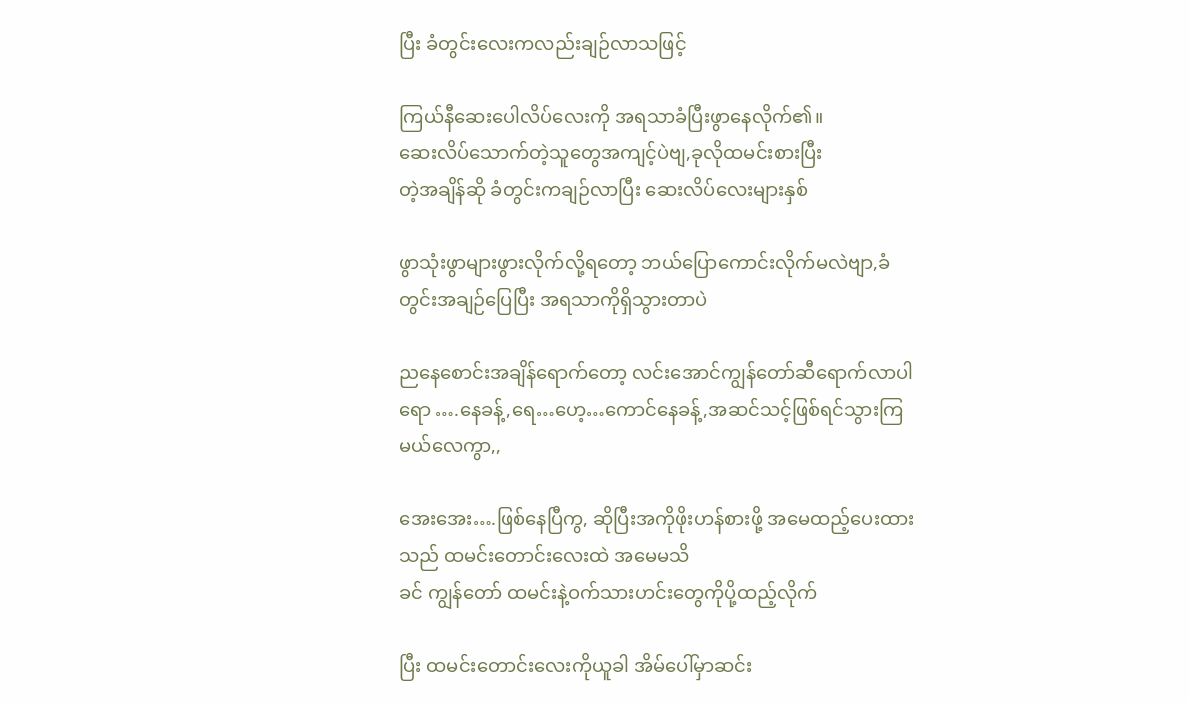ပြီး ခံတွင်းလေးကလည်းချဉ်လာသဖြင့်

ကြယ်နီဆေးပေါလိပ်လေးကို အရသာခံပြီးဖွာနေလိုက်၏။
ဆေးလိပ်သောက်တဲ့သူတွေအကျင့်ပဲဗျ,ခုလိုထမင်းစားပြီး
တဲ့အချိန်ဆို ခံတွင်းကချဉ်လာပြီး ဆေးလိပ်လေးများနှစ်

ဖွာသုံးဖွာများဖွားလိုက်လို့ရတော့ ဘယ်ပြောကောင်းလိုက်မလဲဗျာ,ခံတွင်းအချဉ်ပြေပြီး အရသာကိုရှိသွားတာပဲ

ညနေစောင်းအချိန်ရောက်တော့ လင်းအောင်ကျွန်တော်ဆီရောက်လာပါရော ….နေခန့်,ရေ…ဟေ့…ကောင်နေခန့်,အဆင်သင့်ဖြစ်ရင်သွားကြမယ်လေကွာ,,

အေးအေး….ဖြစ်နေပြီကွ, ဆိုပြီးအကိုဖိုးဟန်စားဖို့ အမေထည့်ပေးထားသည် ထမင်းတောင်းလေးထဲ အမေမသိ
ခင် ကျွန်တော် ထမင်းနဲ့ဝက်သားဟင်းတွေကိုပို့ထည့်လိုက်

ပြီး ထမင်းတောင်းလေးကိုယူခါ အိမ်ပေါ်မှာဆင်း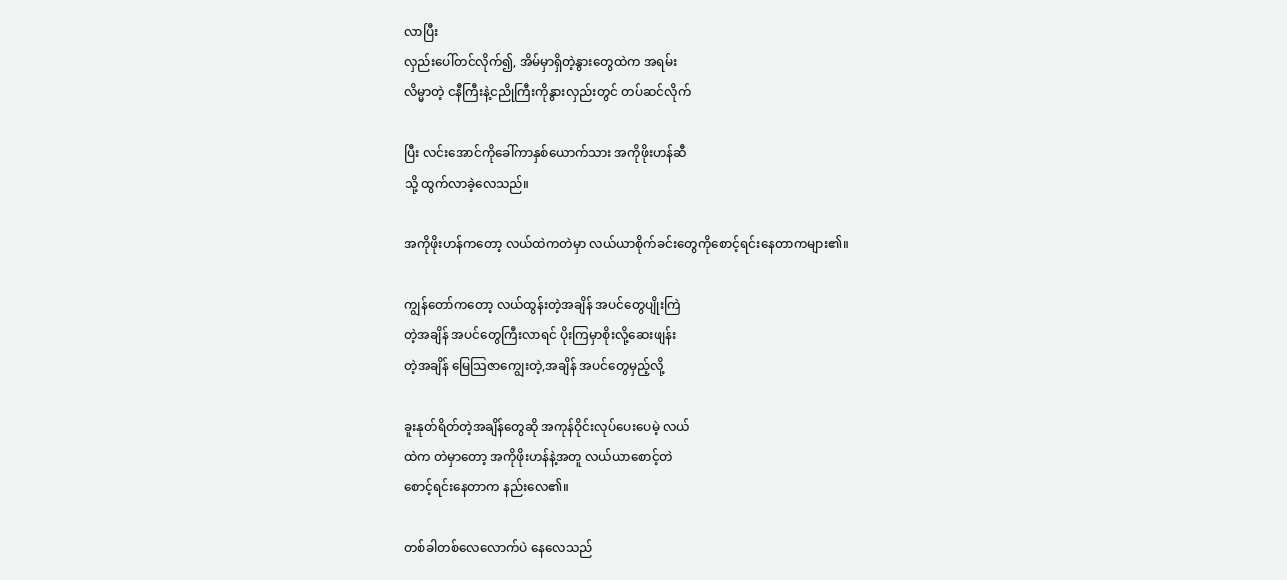လာပြီး
လှည်းပေါ်တင်လိုက်၍, အိမ်မှာရှိတဲ့နွားတွေထဲက အရမ်း
လိမ္မာတဲ့ ငနီကြီးနဲ့ငညိုကြီးကိုနွားလှည်းတွင် တပ်ဆင်လိုက်

ပြီး လင်းအောင်ကိုခေါ်ကာနှစ်ယောက်သား အကိုဖိုးဟန်ဆီ
သို့ ထွက်လာခဲ့လေသည်။

အကိုဖိုးဟန်ကတော့ လယ်ထဲကတဲမှာ လယ်ယာစိုက်ခင်းတွေကိုစောင့်ရင်းနေတာကများ၏။

ကျွန်တော်ကတော့ လယ်ထွန်းတဲ့အချိန် အပင်တွေပျိုးကြဲ
တဲ့အချိန် အပင်တွေကြီးလာရင် ပိုးကြမှာစိုးလို့ဆေးဖျန်း
တဲ့အချိန် မြေသြဇာကျွေးတဲ့,အချိန် အပင်တွေမှည့်လို့

ခူးနုတ်ရိတ်တဲ့အချိန်တွေဆို အကုန်ဝိုင်းလုပ်ပေးပေမဲ့ လယ်
ထဲက တဲမှာတော့ အကိုဖိုးဟန်နဲ့အတူ လယ်ယာစောင့်တဲ
စောင့်ရင်းနေတာက နည်းလေ၏။

တစ်ခါတစ်လေလောက်ပဲ နေလေသည်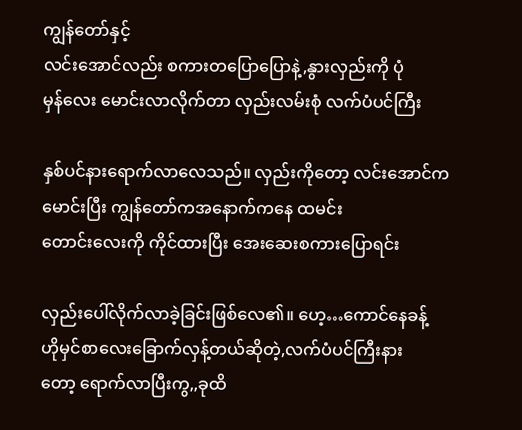ကျွန်တော်နှင့်
လင်းအောင်လည်း စကားတပြောပြောနဲ့,နွားလှည်းကို ပုံ
မှန်လေး မောင်းလာလိုက်တာ လှည်းလမ်းစုံ လက်ပံပင်ကြီး

နှစ်ပင်နားရောက်လာလေသည်။ လှည်းကိုတော့ လင်းအောင်ကမောင်းပြီး ကျွန်တော်ကအနောက်ကနေ ထမင်း
တောင်းလေးကို ကိုင်ထားပြီး အေးဆေးစကားပြောရင်း

လှည်းပေါ်လိုက်လာခဲ့ခြင်းဖြစ်လေ၏။ ဟေ့…ကောင်နေခန့်
ဟိုမှင်စာလေးခြောက်လှန့်တယ်ဆိုတဲ့,လက်ပံပင်ကြီးနား
တော့ ရောက်လာပြီးကွ,,ခုထိ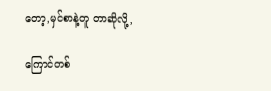တော့,မှင်စာနဲ့တူ တာဆိုလို့,

ကြောင်တစ်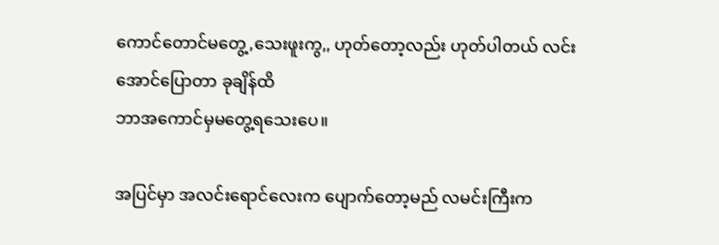ကောင်တောင်မတွေ့,သေးဖူးကွ,, ဟုတ်တော့လည်း ဟုတ်ပါတယ် လင်းအောင်ပြောတာ ခုချိန်ထိ
ဘာအကောင်မှမတွေ့ရသေးပေ။

အပြင်မှာ အလင်းရောင်လေးက ပျောက်တော့မည် လမင်းကြီးက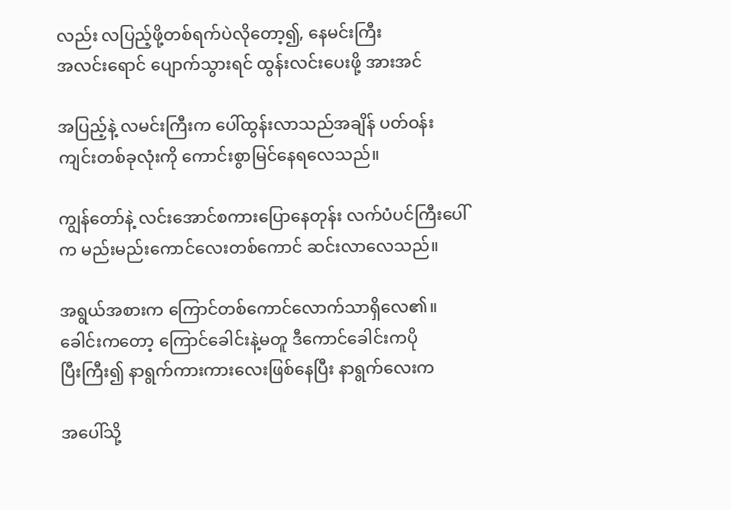လည်း လပြည့်ဖို့တစ်ရက်ပဲလိုတော့၍, နေမင်းကြီး
အလင်းရောင် ပျောက်သွားရင် ထွန်းလင်းပေးဖို့ အားအင်

အပြည့်နဲ့ လမင်းကြီးက ပေါ်ထွန်းလာသည်အချိန် ပတ်ဝန်း
ကျင်းတစ်ခုလုံးကို ကောင်းစွာမြင်နေရလေသည်။

ကျွန်တော်နဲ့ လင်းအောင်စကားပြောနေတုန်း လက်ပံပင်ကြီးပေါ်က မည်းမည်းကောင်လေးတစ်ကောင် ဆင်းလာလေသည်။

အရွယ်အစားက ကြောင်တစ်ကောင်လောက်သာရှိလေ၏။
ခေါင်းကတော့ ကြောင်ခေါင်းနဲ့မတူ ဒီကောင်ခေါင်းကပို
ပြီးကြီး၍ နာရွက်ကားကားလေးဖြစ်နေပြီး နာရွက်လေးက

အပေါ်သို့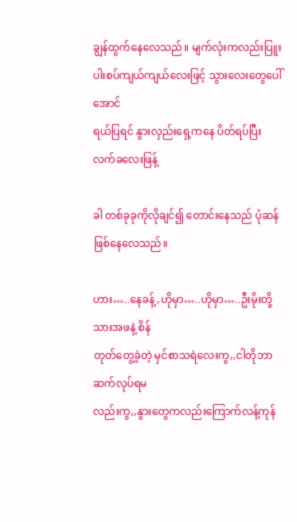ချွန်ထွက်နေလေသည်။ မျက်လုံးကလည်းပြူး
ပါးစပ်ကျယ်ကျယ်လေးဖြင့် သွားလေးတွေပေါ်အောင်
ရယ်ပြရင် နွားလှည်းရှေ့ကနေ ပိတ်ရပ်ပြီး လက်ခလေးဖြန့်

ခါ တစ်ခုခုကိုလိုချင်၍ တောင်းနေသည် ပုံဆန်ဖြစ်နေလေသည်။

ဟား…..နေခန့်,ဟိုမှာ…..ဟိုမှာ…..ဦးမိုးတို့သားအဖနဲ့ စိန်
တုတ်တွေ့ခဲ့တဲ့ မှင်စာသရဲလေးကွ,,ငါတိုဘာဆက်လုပ်ရမ
လည်းကွ,,နွားတွေကလည်းကြောက်လန့်ကုန်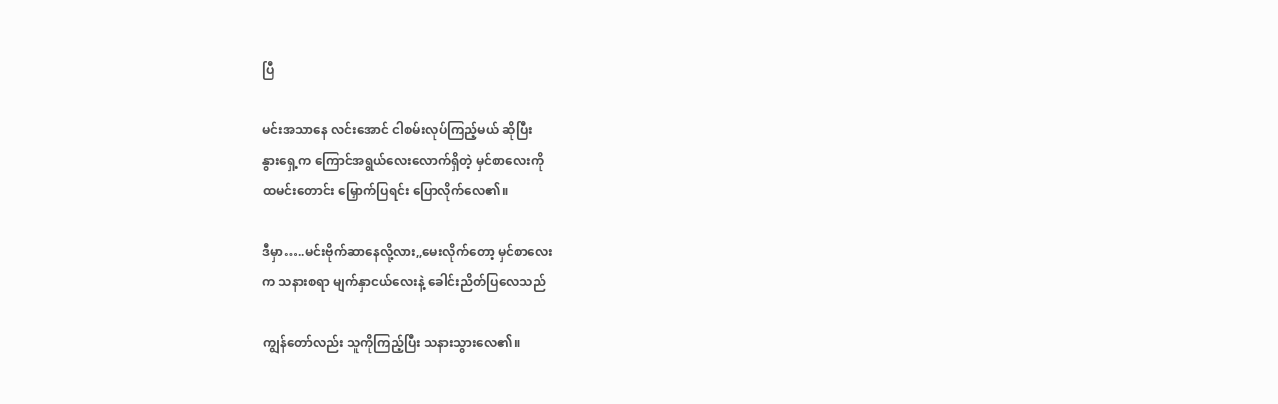ပြီ

မင်းအသာနေ လင်းအောင် ငါစမ်းလုပ်ကြည့်မယ် ဆိုပြီး
နွားရှေ့က ကြောင်အရွယ်လေးလောက်ရှိတဲ့ မှင်စာလေးကို
ထမင်းတောင်း မြှောက်ပြရင်း ပြောလိုက်လေ၏။

ဒီမှာ…..မင်းဗိုက်ဆာနေလို့လား,,မေးလိုက်တော့ မှင်စာလေး
က သနားစရာ မျက်နှာငယ်လေးနဲ့ ခေါင်းညိတ်ပြလေသည်

ကျွန်တော်လည်း သူကိုကြည့်ပြီး သနားသွားလေ၏။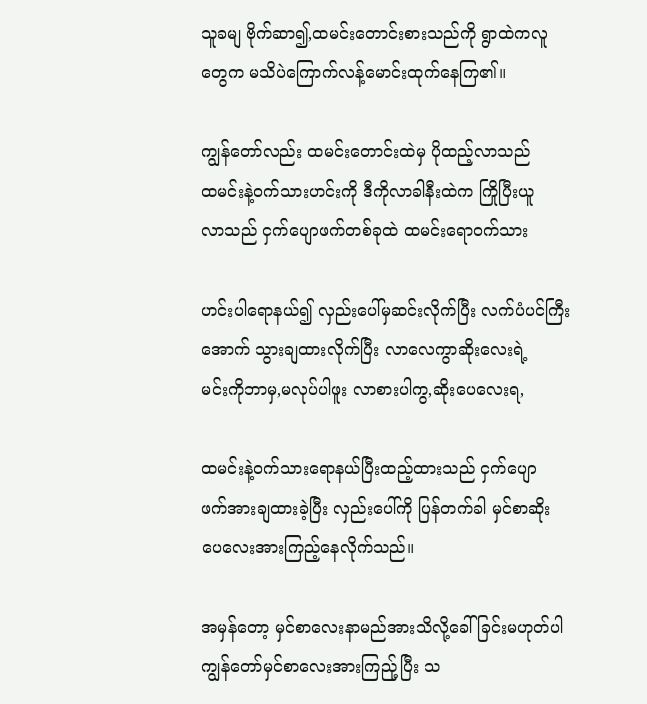သူခမျ ဗိုက်ဆာ၍,ထမင်းတောင်းစားသည်ကို ရွာထဲကလူ
တွေက မသိပဲကြောက်လန့်မောင်းထုက်နေကြ၏။

ကျွန်တော်လည်း ထမင်းတောင်းထဲမှ ပိုထည့်လာသည်
ထမင်းနဲ့ဝက်သားဟင်းကို ဒီကိုလာခါနီးထဲက ကြိုပြီးယူ
လာသည် ငှက်ပျောဖက်တစ်ခုထဲ ထမင်းရောဝက်သား

ဟင်းပါရောနယ်၍ လှည်းပေါ်မှဆင်းလိုက်ပြီး လက်ပံပင်ကြီးအောက် သွားချထားလိုက်ပြီး လာလေကွာဆိုးလေးရဲ့
မင်းကိုဘာမှ,မလုပ်ပါဖူး လာစားပါကွ,ဆိုးပေလေးရ,

ထမင်းနဲ့ဝက်သားရောနယ်ပြီးထည့်ထားသည် ငှက်ပျော
ဖက်အားချထားခဲ့ပြီး လှည်းပေါ်ကို ပြန်တက်ခါ မှင်စာဆိုး
ပေလေးအားကြည့်နေလိုက်သည်။

အမှန်တော့ မှင်စာလေးနာမည်အားသိလို့ခေါ်ခြင်းမဟုတ်ပါ
ကျွန်တော်မှင်စာလေးအားကြည်ု့ပြီး သ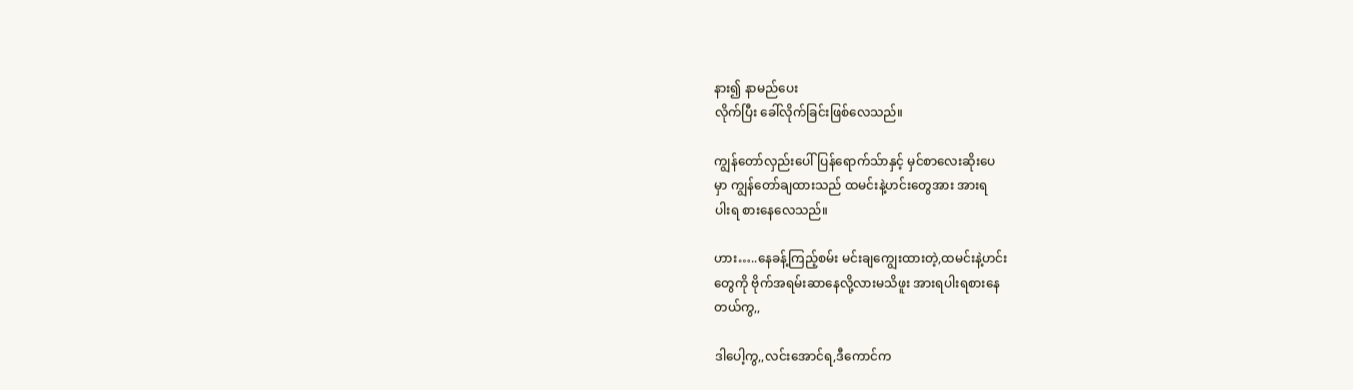နား၍ နာမည်ပေး
လိုက်ပြီး ခေါ်လိုက်ခြင်းဖြစ်လေသည်။

ကျွန်တော်လှည်းပေါ်ပြန်ရောက်သ်ာနှင့် မှင်စာလေးဆိုးပေ
မှာ ကျွန်တော်ချထားသည် ထမင်းနဲ့ဟင်းတွေအား အားရ
ပါးရ စားနေလေသည်။

ဟား…..နေခန့်ကြည့်စမ်း မင်းချကျွေးထားတဲ့,ထမင်းနဲ့ဟင်း
တွေကို ဗိုက်အရမ်းဆာနေလို့လားမသိဖူး အားရပါးရစားနေ
တယ်ကွ,,

ဒါပေါ့ကွ,,လင်းအောင်ရ,ဒီကောင်က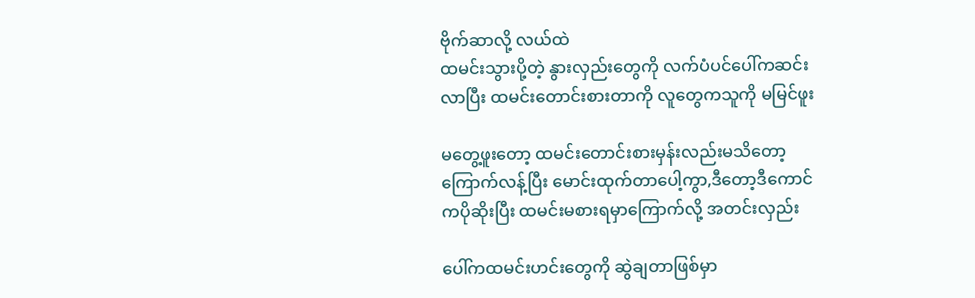ဗိုက်ဆာလို့ လယ်ထဲ
ထမင်းသွားပို့တဲ့ နွားလှည်းတွေကို လက်ပံပင်ပေါ်ကဆင်း
လာပြီး ထမင်းတောင်းစားတာကို လူတွေကသူကို မမြင်ဖူး

မတွေ့ဖူးတော့ ထမင်းတောင်းစားမှန်းလည်းမသိတော့
ကြောက်လန့်ပြီး မောင်းထုက်တာပေါ့ကွာ,ဒီတော့ဒီကောင်
ကပိုဆိုးပြီး ထမင်းမစားရမှာကြောက်လို့ အတင်းလှည်း

ပေါ်ကထမင်းဟင်းတွေကို ဆွဲချတာဖြစ်မှာ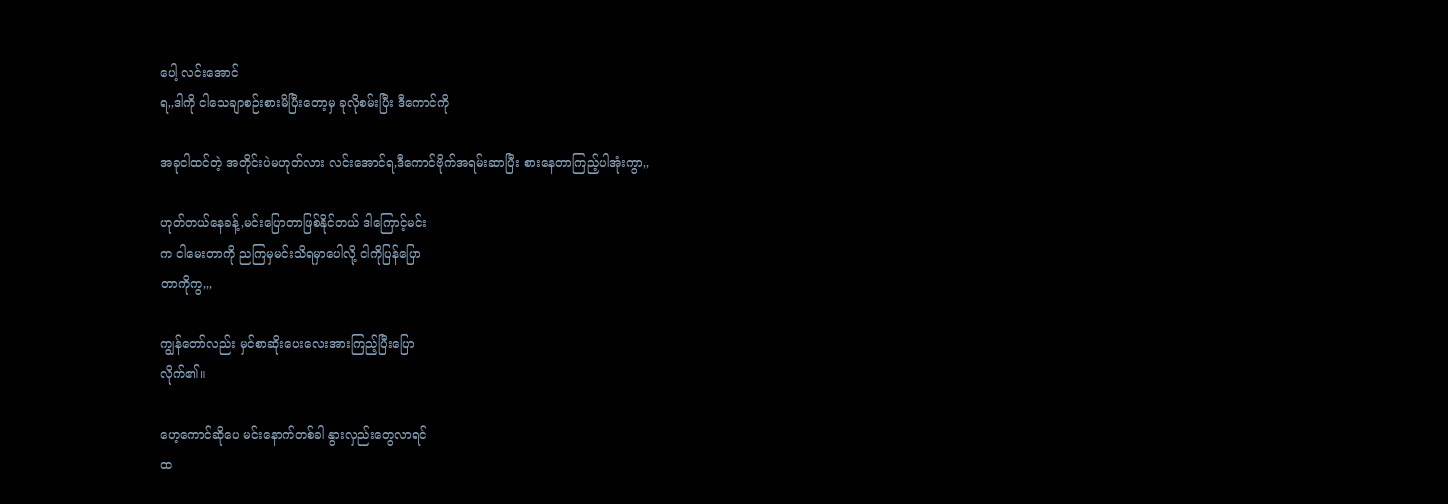ပေါ့ လင်းအောင်
ရ,,ဒါကို ငါသေချာစဉ်းစားမိပြီးတော့မှ ခုလိုစမ်းပြီး ဒီကောင်ကို

အခုငါထင်တဲ့ အတိုင်းပဲမဟုတ်လား လင်းအောင်ရ,ဒီကောင်ဗိုက်အရမ်းဆာပြီး စားနေတာကြည့်ပါအုံးကွာ,,

ဟုတ်တယ်နေခန့်,မင်းပြောတာဖြစ်နိုင်တယ် ဒါကြောင့်မင်း
က ငါမေးတာကို ညကြမှမင်းသိရမှာပေါလို့ ငါကိုပြန်ပြော
တာကိုကွ,,,

ကျွန်တော်လည်း မှင်စာဆိုးပေးလေးအားကြည့်ပြီးပြော
လိုက်၏။

ဟေ့ကောင်ဆိုပေ မင်းနောက်တစ်ခါ နွားလှည်းတွေလာရင်
ထ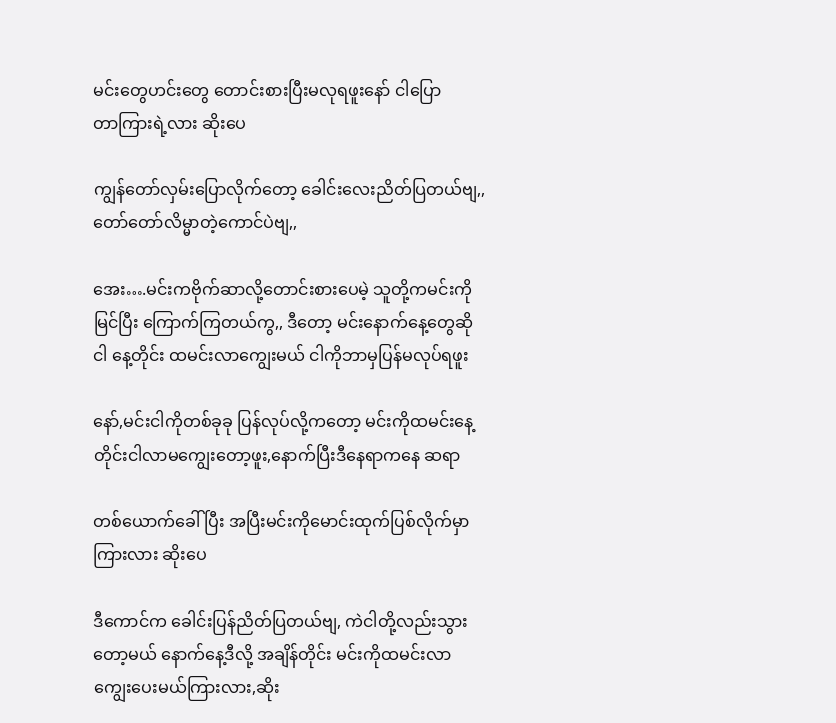မင်းတွေဟင်းတွေ တောင်းစားပြီးမလုရဖူးနော် ငါပြော
တာကြားရဲ့လား ဆိုးပေ

ကျွန်တော်လှမ်းပြောလိုက်တော့ ခေါင်းလေးညိတ်ပြတယ်ဗျ,,တော်တော်လိမ္မာတဲ့ကောင်ပဲဗျ,,

အေး….မင်းကဗိုက်ဆာလို့တောင်းစားပေမဲ့ သူတို့ကမင်းကို
မြင်ပြီး ကြောက်ကြတယ်ကွ,, ဒီတော့ မင်းနောက်နေ့တွေဆို
ငါ နေ့တိုင်း ထမင်းလာကျွေးမယ် ငါကိုဘာမှပြန်မလုပ်ရဖူး

နော်,မင်းငါကိုတစ်ခုခု ပြန်လုပ်လို့ကတော့ မင်းကိုထမင်းနေ့
တိုင်းငါလာမကျွေးတော့ဖူး,နောက်ပြီးဒီနေရာကနေ ဆရာ

တစ်ယောက်ခေါ်ပြီး အပြီးမင်းကိုမောင်းထုက်ပြစ်လိုက်မှာ
ကြားလား ဆိုးပေ

ဒီကောင်က ခေါင်းပြန်ညိတ်ပြတယ်ဗျ, ကဲငါတို့လည်းသွား
တော့မယ် နောက်နေ့ဒီလို့ အချိန်တိုင်း မင်းကိုထမင်းလာ
ကျွေးပေးမယ်ကြားလား,ဆိုး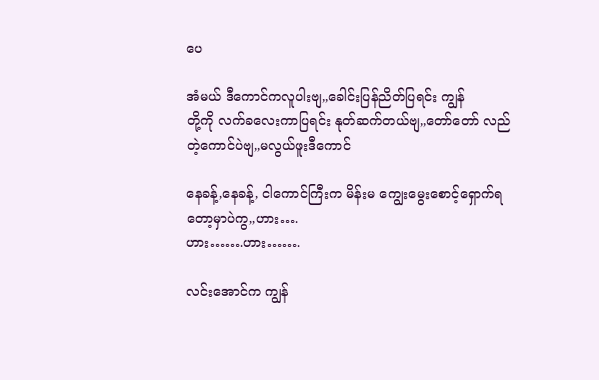ပေ

အံမယ် ဒီကောင်ကလူပါးဗျ,,ခေါင်းပြန်ညိတ်ပြရင်း ကျွန်
တို့ကို လက်ခလေးကာပြရင်း နုတ်ဆက်တယ်ဗျ,,တော်တော် လည်တဲ့ကောင်ပဲဗျ,,မလွယ်ဖူးဒီကောင်

နေခန့်,နေခန့်, ငါကောင်ကြီးက မိန်းမ ကျွေးမွေးစောင့်ရှောက်ရတော့မှာပဲကွ,,ဟား….
ဟား…….ဟား…….

လင်းအောင်က ကျွန်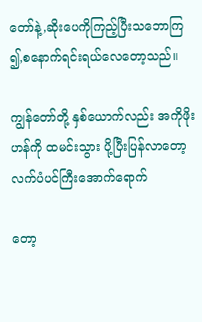တော်နဲ့,ဆိုးပေကိုကြည့်ပြီးသဘောကြ
၍,စနောက်ရင်းရယ်လေတော့သည်။

ကျွန်တော်တို့ နှစ်ယောက်လည်း အကိုဖိုးဟန်ကို ထမင်းသွား ပို့ပြီးပြန်လာတော့ လက်ပံပင်ကြီးအောက်ရောက်

တော့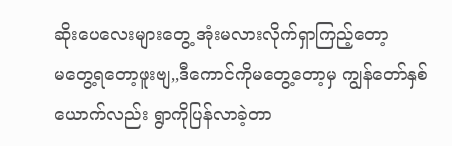ဆိုးပေလေးများတွေ့ အုံးမလားလိုက်ရှာကြည့်တော့
မတွေ့ရတော့ဖူးဗျ,,ဒီကောင်ကိုမတွေ့တော့မှ ကျွန်တော်နှစ်
ယောက်လည်း ရွာကိုပြန်လာခဲ့တာ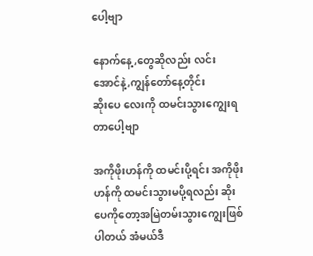ပေါ့ဗျာ

နောက်နေ့,တွေဆိုလည်း လင်းအောင်နဲ့,ကျွန်တော်နေ့တိုင်း
ဆိုးပေ လေးကို ထမင်းသွားကျွေးရတာပေါ့ဗျာ

အကိုဖိုးဟန်ကို ထမင်းပို့ရင်း အကိုဖိုးဟန်ကို ထမင်းသွားမပို့ရလည်း ဆိုးပေကိုတော့အမြဲတမ်းသွားကျွေးဖြစ်
ပါတယ် အံမယ်ဒီ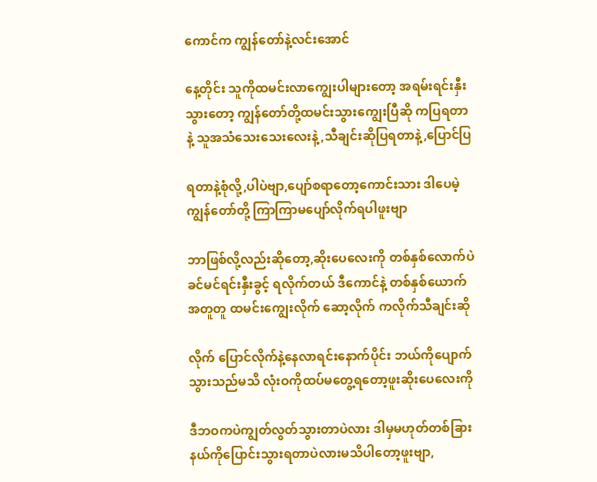ကောင်က ကျွန်တော်နဲ့လင်းအောင်

နေ့တိုင်း သူကိုထမင်းလာကျွေးပါများတော့ အရမ်းရင်းနှီး
သွားတော့ ကျွန်တော်တို့ထမင်းသွားကျွေးပြီဆို ကပြရတာ
နဲ့ သူအသံသေးသေးလေးနဲ့,သီချင်းဆိုပြရတာနဲ့,ပြောင်ပြ

ရတာနဲ့စုံလို့,ပါပဲဗျာ,ပျော်စရာတော့ကောင်းသား ဒါပေမဲ့
ကျွန်တော်တို့ ကြာကြာမပျော်လိုက်ရပါဖူးဗျာ

ဘာဖြစ်လို့လည်းဆိုတော့,ဆိုးပေလေးကို တစ်နှစ်လောက်ပဲ
ခင်မင်ရင်းနှီးခွင့် ရလိုက်တယ် ဒီကောင်နဲ့ တစ်နှစ်ယောက်
အတူတူ ထမင်းကျွေးလိုက် ဆော့လိုက် ကလိုက်သီချင်းဆို

လိုက် ပြောင်လိုက်နဲ့နေလာရင်းနောက်ပိုင်း ဘယ်ကိုပျောက်
သွားသည်မသိ လုံးဝကိုထပ်မတွေ့ရတော့ဖူးဆိုးပေလေးကို

ဒီဘဝကပဲကျွတ်လွတ်သွားတာပဲလား ဒါမှမဟုတ်တစ်ခြား
နယ်ကိုပြောင်းသွားရတာပဲလားမသိပါတော့ဖူးဗျာ,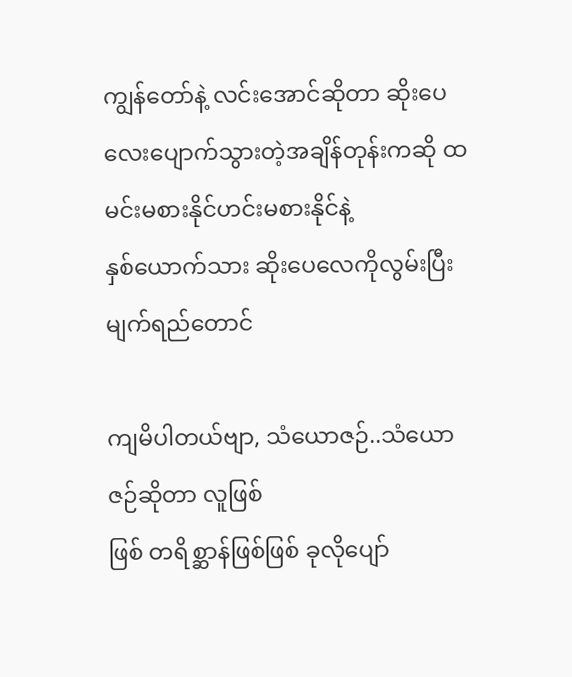ကျွန်တော်နဲ့ လင်းအောင်ဆိုတာ ဆိုးပေလေးပျောက်သွားတဲ့အချိန်တုန်းကဆို ထမင်းမစားနိုင်ဟင်းမစားနိုင်နဲ့
နှစ်ယောက်သား ဆိုးပေလေကိုလွမ်းပြီး မျက်ရည်တောင်

ကျမိပါတယ်ဗျာ, သံယောဇဉ်..သံယောဇဉ်ဆိုတာ လူဖြစ်
ဖြစ် တရိစ္ဆာန်ဖြစ်ဖြစ် ခုလိုပျော်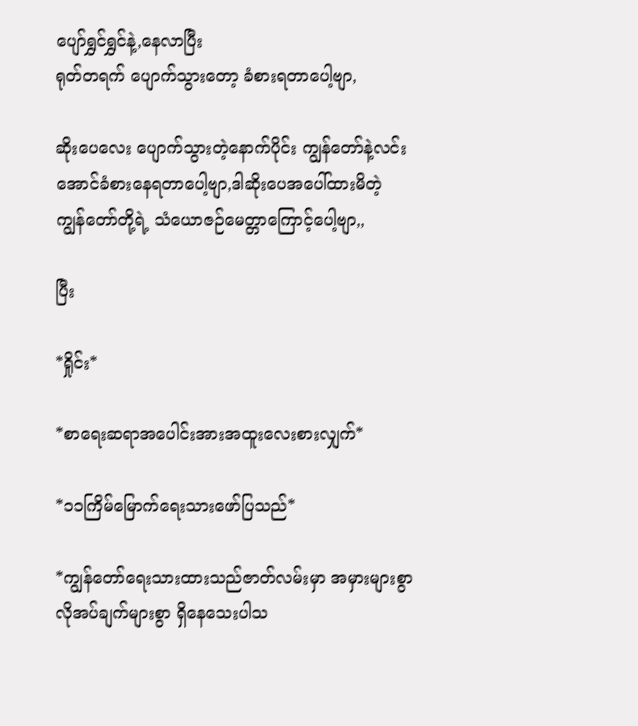ပျော်ရွှင်ရွှင်နဲ့,နေလာပြီး
ရုတ်တရက် ပျောက်သွားတော့ ခံစားရတာပေါ့ဗျာ,

ဆိုးပေလေး ပျောက်သွားတဲ့နောက်ပိုင်း ကျွန်တော်နဲ့လင်း
အောင်ခံစားနေရတာပေါ့ဗျာ,ဒါဆိုးပေအပေါ်ထားမိတဲ့
ကျွန်တော်တို့ရဲ့ သံယောဇဉ်မေတ္တာကြောင့်ပေါ့ဗျာ,,

ပြီး

*ရှိုင်း*

*စာရေးဆရာအပေါင်းအားအထူးလေးစားလျှက်*

*၁၁ကြိမ်မြောက်ရေးသားဖော်ပြသည်*

*ကျွန်တော်ရေးသားထားသည်ဇာတ်လမ်းမှာ အမှားများစွာ
လိုအပ်ချက်များစွာ ရှိနေသေးပါသ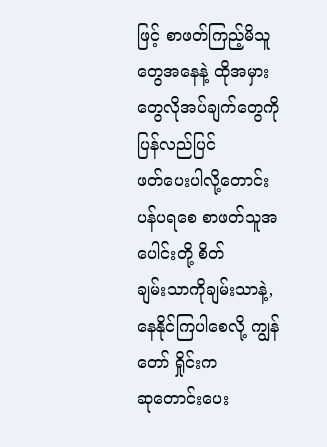ဖြင့် စာဖတ်ကြည့်မိသူ
တွေအနေနဲ့ ထိုအမှားတွေလိုအပ်ချက်တွေကို ပြန်လည်ပြင်
ဖတ်ပေးပါလို့တောင်းပန်ပရစေ စာဖတ်သူအပေါင်းတို့ စိတ်
ချမ်းသာကိုချမ်းသာနဲ့,နေနိုင်ကြပါစေလို့ ကျွန်တော် ရှိုင်းက
ဆုတောင်းပေး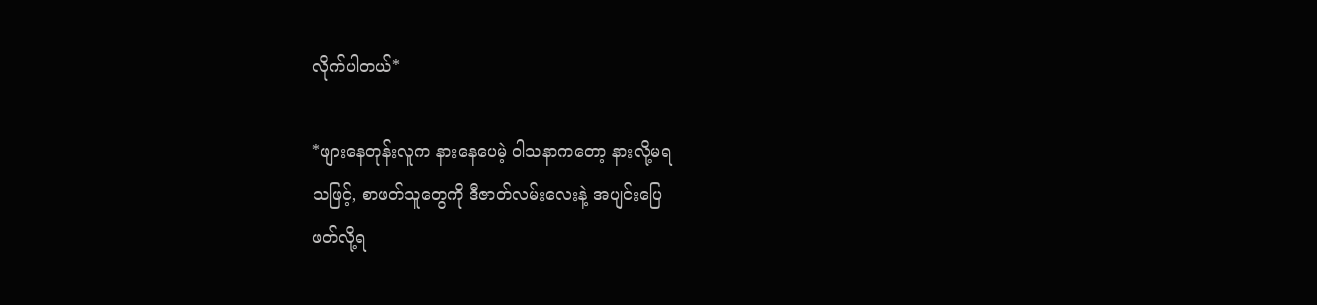လိုက်ပါတယ်*

*ဖျားနေတုန်းလူက နားနေပေမဲ့ ဝါသနာကတော့ နားလို့မရ
သဖြင့်, စာဖတ်သူတွေကို ဒီဇာတ်လမ်းလေးနဲ့ အပျင်းပြေ
ဖတ်လို့ရ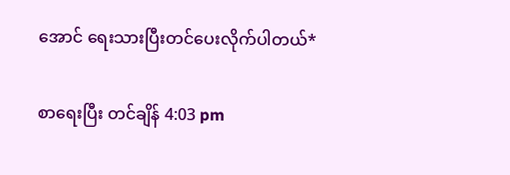အောင် ရေးသားပြီးတင်ပေးလိုက်ပါတယ်*

စာရေးပြီး တင်ချိန် 4:03 pm